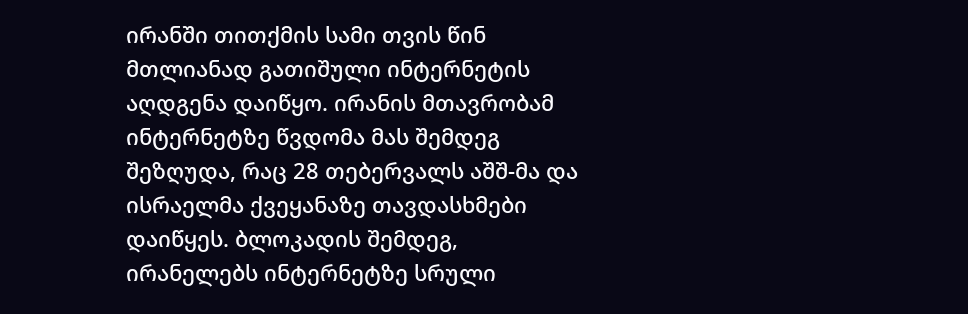ირანში თითქმის სამი თვის წინ მთლიანად გათიშული ინტერნეტის აღდგენა დაიწყო. ირანის მთავრობამ ინტერნეტზე წვდომა მას შემდეგ შეზღუდა, რაც 28 თებერვალს აშშ-მა და ისრაელმა ქვეყანაზე თავდასხმები დაიწყეს. ბლოკადის შემდეგ, ირანელებს ინტერნეტზე სრული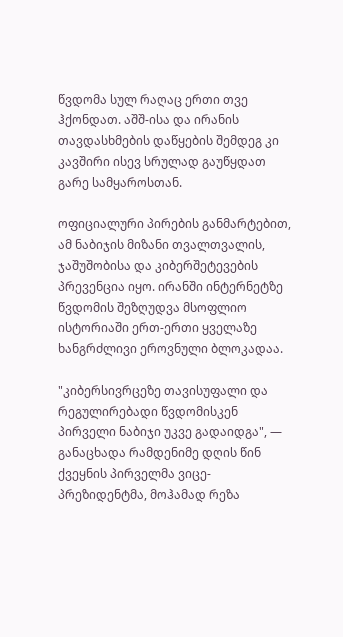წვდომა სულ რაღაც ერთი თვე ჰქონდათ. აშშ-ისა და ირანის თავდასხმების დაწყების შემდეგ კი კავშირი ისევ სრულად გაუწყდათ გარე სამყაროსთან.

ოფიციალური პირების განმარტებით, ამ ნაბიჯის მიზანი თვალთვალის, ჯაშუშობისა და კიბერშეტევების პრევენცია იყო. ირანში ინტერნეტზე წვდომის შეზღუდვა მსოფლიო ისტორიაში ერთ-ერთი ყველაზე ხანგრძლივი ეროვნული ბლოკადაა.

"კიბერსივრცეზე თავისუფალი და რეგულირებადი წვდომისკენ პირველი ნაბიჯი უკვე გადაიდგა", — განაცხადა რამდენიმე დღის წინ ქვეყნის პირველმა ვიცე-პრეზიდენტმა, მოჰამად რეზა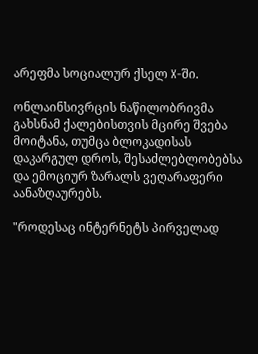არეფმა სოციალურ ქსელ X-ში.

ონლაინსივრცის ნაწილობრივმა გახსნამ ქალებისთვის მცირე შვება მოიტანა, თუმცა ბლოკადისას დაკარგულ დროს, შესაძლებლობებსა და ემოციურ ზარალს ვეღარაფერი აანაზღაურებს.

"როდესაც ინტერნეტს პირველად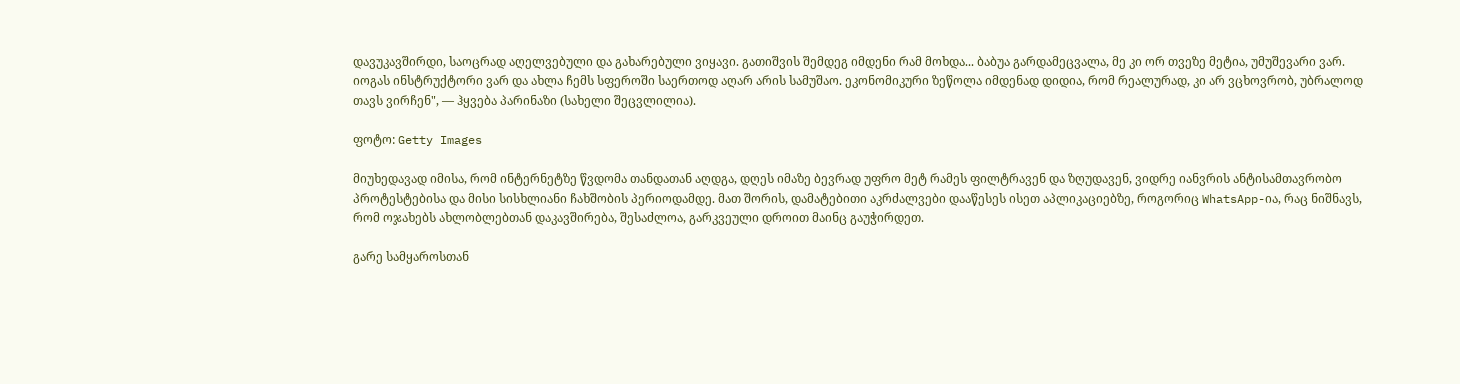დავუკავშირდი, საოცრად აღელვებული და გახარებული ვიყავი. გათიშვის შემდეგ იმდენი რამ მოხდა... ბაბუა გარდამეცვალა, მე კი ორ თვეზე მეტია, უმუშევარი ვარ. იოგას ინსტრუქტორი ვარ და ახლა ჩემს სფეროში საერთოდ აღარ არის სამუშაო. ეკონომიკური ზეწოლა იმდენად დიდია, რომ რეალურად, კი არ ვცხოვრობ, უბრალოდ თავს ვირჩენ", — ჰყვება პარინაზი (სახელი შეცვლილია).

ფოტო: Getty Images

მიუხედავად იმისა, რომ ინტერნეტზე წვდომა თანდათან აღდგა, დღეს იმაზე ბევრად უფრო მეტ რამეს ფილტრავენ და ზღუდავენ, ვიდრე იანვრის ანტისამთავრობო პროტესტებისა და მისი სისხლიანი ჩახშობის პერიოდამდე. მათ შორის, დამატებითი აკრძალვები დააწესეს ისეთ აპლიკაციებზე, როგორიც WhatsApp-ია, რაც ნიშნავს, რომ ოჯახებს ახლობლებთან დაკავშირება, შესაძლოა, გარკვეული დროით მაინც გაუჭირდეთ.

გარე სამყაროსთან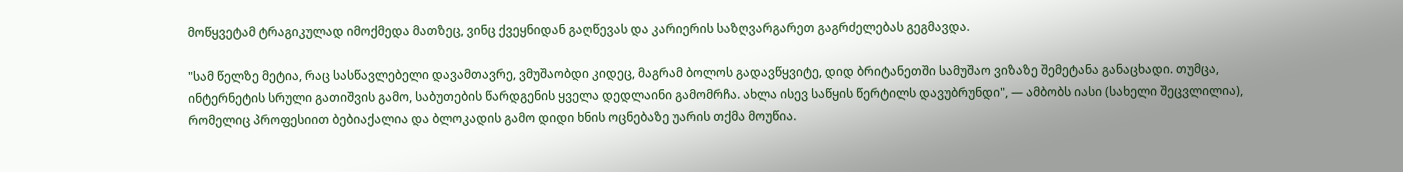მოწყვეტამ ტრაგიკულად იმოქმედა მათზეც, ვინც ქვეყნიდან გაღწევას და კარიერის საზღვარგარეთ გაგრძელებას გეგმავდა.

"სამ წელზე მეტია, რაც სასწავლებელი დავამთავრე, ვმუშაობდი კიდეც, მაგრამ ბოლოს გადავწყვიტე, დიდ ბრიტანეთში სამუშაო ვიზაზე შემეტანა განაცხადი. თუმცა, ინტერნეტის სრული გათიშვის გამო, საბუთების წარდგენის ყველა დედლაინი გამომრჩა. ახლა ისევ საწყის წერტილს დავუბრუნდი", — ამბობს იასი (სახელი შეცვლილია), რომელიც პროფესიით ბებიაქალია და ბლოკადის გამო დიდი ხნის ოცნებაზე უარის თქმა მოუწია.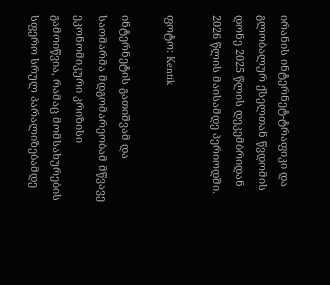ირანის ინტერნეტ-ტრაფიკი და გლობალურ ქსელთან წვდომის დონე 2025 წლის დეკემბრიდან 2026 წლის მაისამდე პერიოდში.

ფოტო: Kentik

ინტერნეტის გათიშვამ და საომარმა მდგომარეობამ მწვავე ეკონომიკური კრიზისი გამოიწვია, რამაც მომსახურების სფერო სრულ პარალიზებამდე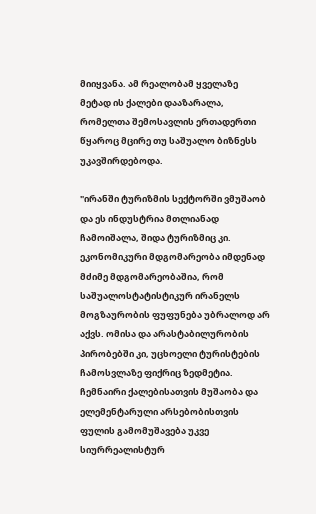მიიყვანა. ამ რეალობამ ყველაზე მეტად ის ქალები დააზარალა, რომელთა შემოსავლის ერთადერთი წყაროც მცირე თუ საშუალო ბიზნესს უკავშირდებოდა.

"ირანში ტურიზმის სექტორში ვმუშაობ და ეს ინდუსტრია მთლიანად ჩამოიშალა, შიდა ტურიზმიც კი. ეკონომიკური მდგომარეობა იმდენად მძიმე მდგომარეობაშია, რომ საშუალოსტატისტიკურ ირანელს მოგზაურობის ფუფუნება უბრალოდ არ აქვს. ომისა და არასტაბილურობის პირობებში კი, უცხოელი ტურისტების ჩამოსვლაზე ფიქრიც ზედმეტია. ჩემნაირი ქალებისათვის მუშაობა და ელემენტარული არსებობისთვის ფულის გამომუშავება უკვე სიურრეალისტურ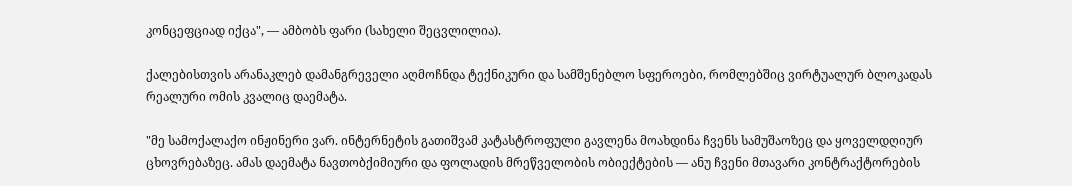კონცეფციად იქცა", — ამბობს ფარი (სახელი შეცვლილია).

ქალებისთვის არანაკლებ დამანგრეველი აღმოჩნდა ტექნიკური და სამშენებლო სფეროები, რომლებშიც ვირტუალურ ბლოკადას რეალური ომის კვალიც დაემატა.

"მე სამოქალაქო ინჟინერი ვარ. ინტერნეტის გათიშვამ კატასტროფული გავლენა მოახდინა ჩვენს სამუშაოზეც და ყოველდღიურ ცხოვრებაზეც. ამას დაემატა ნავთობქიმიური და ფოლადის მრეწველობის ობიექტების — ანუ ჩვენი მთავარი კონტრაქტორების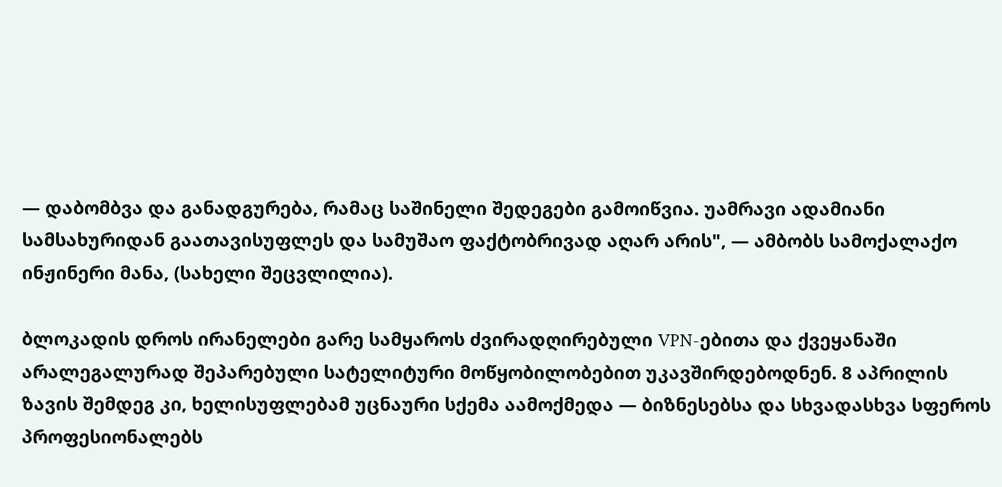— დაბომბვა და განადგურება, რამაც საშინელი შედეგები გამოიწვია. უამრავი ადამიანი სამსახურიდან გაათავისუფლეს და სამუშაო ფაქტობრივად აღარ არის", — ამბობს სამოქალაქო ინჟინერი მანა, (სახელი შეცვლილია).

ბლოკადის დროს ირანელები გარე სამყაროს ძვირადღირებული VPN-ებითა და ქვეყანაში არალეგალურად შეპარებული სატელიტური მოწყობილობებით უკავშირდებოდნენ. 8 აპრილის ზავის შემდეგ კი, ხელისუფლებამ უცნაური სქემა აამოქმედა — ბიზნესებსა და სხვადასხვა სფეროს პროფესიონალებს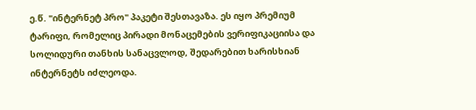ე.წ. "ინტერნეტ პრო" პაკეტი შესთავაზა. ეს იყო პრემიუმ ტარიფი, რომელიც პირადი მონაცემების ვერიფიკაციისა და სოლიდური თანხის სანაცვლოდ, შედარებით ხარისხიან ინტერნეტს იძლეოდა.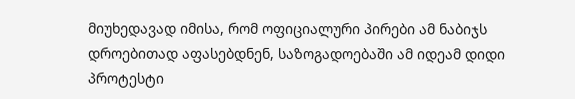მიუხედავად იმისა, რომ ოფიციალური პირები ამ ნაბიჯს დროებითად აფასებდნენ, საზოგადოებაში ამ იდეამ დიდი პროტესტი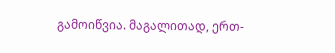გამოიწვია. მაგალითად, ერთ-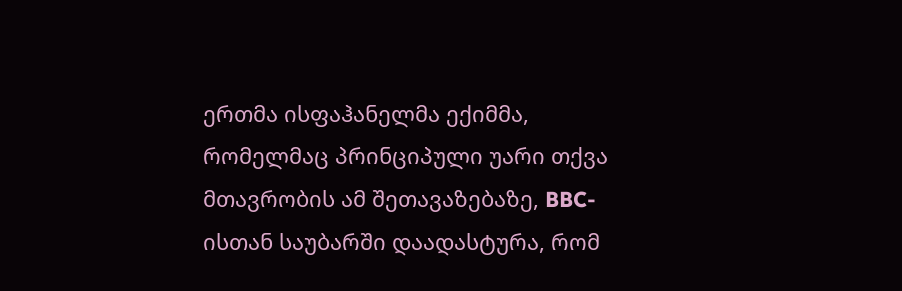ერთმა ისფაჰანელმა ექიმმა, რომელმაც პრინციპული უარი თქვა მთავრობის ამ შეთავაზებაზე, BBC-ისთან საუბარში დაადასტურა, რომ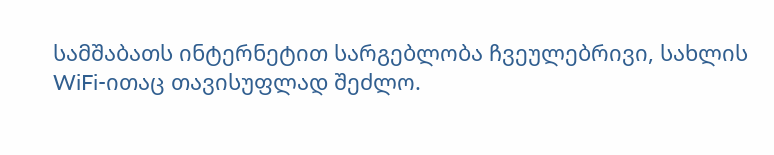სამშაბათს ინტერნეტით სარგებლობა ჩვეულებრივი, სახლის WiFi-ითაც თავისუფლად შეძლო.